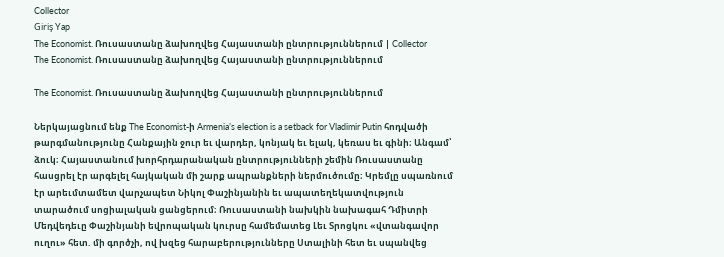Collector
Giriş Yap
The Economist. Ռուսաստանը ձախողվեց Հայաստանի ընտրություններում | Collector
The Economist. Ռուսաստանը ձախողվեց Հայաստանի ընտրություններում

The Economist. Ռուսաստանը ձախողվեց Հայաստանի ընտրություններում

Ներկայացնում ենք The Economist-ի Armenia’s election is a setback for Vladimir Putin հոդվածի թարգմանությունը Հանքային ջուր եւ վարդեր, կոնյակ եւ ելակ, կեռաս եւ գինի։ Անգամ՝ ձուկ։ Հայաստանում խորհրդարանական ընտրությունների շեմին Ռուսաստանը հասցրել էր արգելել հայկական մի շարք ապրանքների ներմուծումը։ Կրեմլը սպառնում էր արեւմտամետ վարչապետ Նիկոլ Փաշինյանին եւ ապատեղեկատվություն տարածում սոցիալական ցանցերում։ Ռուսաստանի նախկին նախագահ Դմիտրի Մեդվեդեւը Փաշինյանի եվրոպական կուրսը համեմատեց Լեւ Տրոցկու «վտանգավոր ուղու» հետ. մի գործչի, ով խզեց հարաբերությունները Ստալինի հետ եւ սպանվեց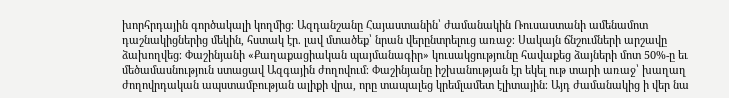խորհրդային գործակալի կողմից։ Ազդանշանը Հայաստանին՝ ժամանակին Ռուսաստանի ամենամոտ դաշնակիցներից մեկին, հստակ էր. լավ մտածեք՝ նրան վերընտրելուց առաջ։ Սակայն ճնշումների արշավը ձախողվեց։ Փաշինյանի «Քաղաքացիական պայմանագիր» կուսակցությունը հավաքեց ձայների մոտ 50%-ը եւ մեծամասնություն ստացավ Ազգային ժողովում։ Փաշինյանը իշխանության էր եկել ութ տարի առաջ՝ խաղաղ ժողովրդական ապստամբության ալիքի վրա, որը տապալեց կրեմլամետ էլիտային։ Այդ ժամանակից ի վեր նա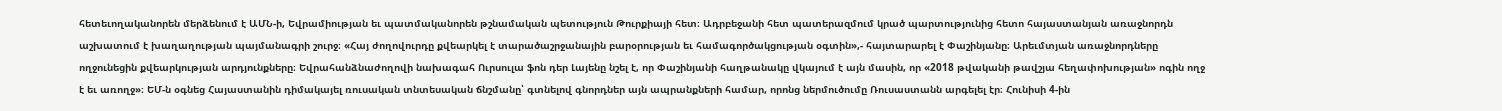հետեւողականորեն մերձենում է ԱՄՆ-ի, Եվրամիության եւ պատմականորեն թշնամական պետություն Թուրքիայի հետ։ Ադրբեջանի հետ պատերազմում կրած պարտությունից հետո հայաստանյան առաջնորդն աշխատում է խաղաղության պայմանագրի շուրջ։ «Հայ ժողովուրդը քվեարկել է տարածաշրջանային բարօրության եւ համագործակցության օգտին»,- հայտարարել է Փաշինյանը։ Արեւմտյան առաջնորդները ողջունեցին քվեարկության արդյունքները։ Եվրահանձնաժողովի նախագահ Ուրսուլա ֆոն դեր Լայենը նշել է, որ Փաշինյանի հաղթանակը վկայում է այն մասին, որ «2018 թվականի թավշյա հեղափոխության» ոգին ողջ է եւ առողջ»։ ԵՄ-ն օգնեց Հայաստանին դիմակայել ռուսական տնտեսական ճնշմանը՝ գտնելով գնորդներ այն ապրանքների համար, որոնց ներմուծումը Ռուսաստանն արգելել էր։ Հունիսի 4-ին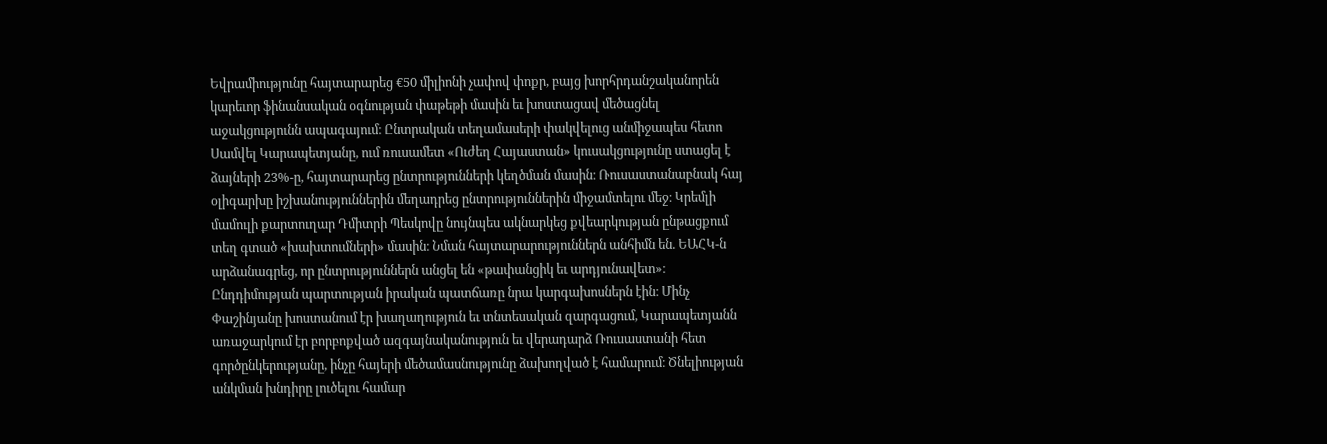Եվրամիությունը հայտարարեց €50 միլիոնի չափով փոքր, բայց խորհրդանշականորեն կարեւոր ֆինանսական օգնության փաթեթի մասին եւ խոստացավ մեծացնել աջակցությունն ապագայում։ Ընտրական տեղամասերի փակվելուց անմիջապես հետո Սամվել Կարապետյանը, ում ռուսամետ «Ուժեղ Հայաստան» կուսակցությունը ստացել է ձայների 23%-ը, հայտարարեց ընտրությունների կեղծման մասին։ Ռուսաստանաբնակ հայ օլիգարխը իշխանություններին մեղադրեց ընտրություններին միջամտելու մեջ։ Կրեմլի մամուլի քարտուղար Դմիտրի Պեսկովը նույնպես ակնարկեց քվեարկության ընթացքում տեղ գտած «խախտումների» մասին։ Նման հայտարարություններն անհիմն են. ԵԱՀԿ-ն արձանագրեց, որ ընտրություններն անցել են «թափանցիկ եւ արդյունավետ»։ Ընդդիմության պարտության իրական պատճառը նրա կարգախոսներն էին։ Մինչ Փաշինյանը խոստանում էր խաղաղություն եւ տնտեսական զարգացում, Կարապետյանն առաջարկում էր բորբոքված ազգայնականություն եւ վերադարձ Ռուսաստանի հետ գործընկերությանը, ինչը հայերի մեծամասնությունը ձախողված է համարում։ Ծնելիության անկման խնդիրը լուծելու համար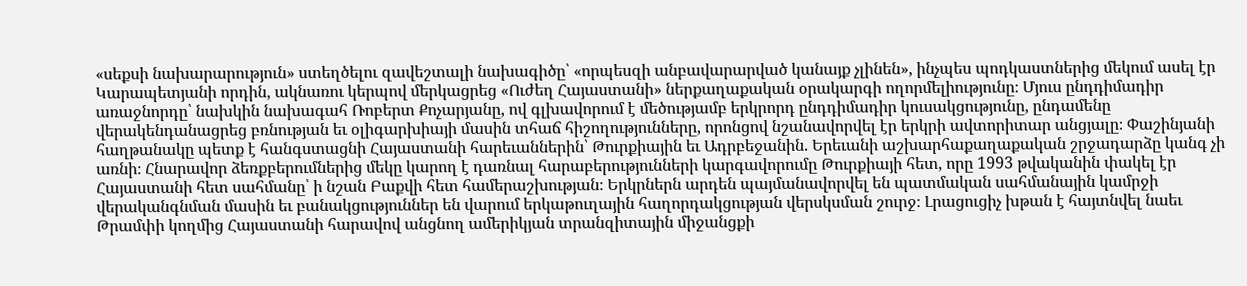«սեքսի նախարարություն» ստեղծելու զավեշտալի նախագիծը՝ «որպեսզի անբավարարված կանայք չլինեն», ինչպես պոդկաստներից մեկում ասել էր Կարապետյանի որդին, ակնառու կերպով մերկացրեց «Ուժեղ Հայաստանի» ներքաղաքական օրակարգի ողորմելիությունը։ Մյուս ընդդիմադիր առաջնորդը՝ նախկին նախագահ Ռոբերտ Քոչարյանը, ով գլխավորում է մեծությամբ երկրորդ ընդդիմադիր կուսակցությունը, ընդամենը վերակենդանացրեց բռնության եւ օլիգարխիայի մասին տհաճ հիշողությունները, որոնցով նշանավորվել էր երկրի ավտորիտար անցյալը։ Փաշինյանի հաղթանակը պետք է հանգստացնի Հայաստանի հարեւաններին՝ Թուրքիային եւ Ադրբեջանին. Երեւանի աշխարհաքաղաքական շրջադարձը կանգ չի առնի։ Հնարավոր ձեռքբերումներից մեկը կարող է դառնալ հարաբերությունների կարգավորումը Թուրքիայի հետ, որը 1993 թվականին փակել էր Հայաստանի հետ սահմանը՝ ի նշան Բաքվի հետ համերաշխության։ Երկրներն արդեն պայմանավորվել են պատմական սահմանային կամրջի վերականգնման մասին եւ բանակցություններ են վարում երկաթուղային հաղորդակցության վերսկսման շուրջ։ Լրացուցիչ խթան է հայտնվել նաեւ Թրամփի կողմից Հայաստանի հարավով անցնող ամերիկյան տրանզիտային միջանցքի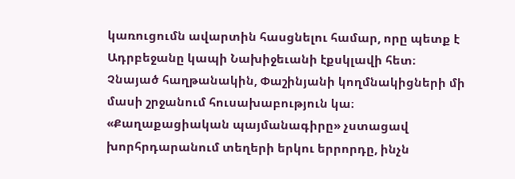կառուցումն ավարտին հասցնելու համար, որը պետք է Ադրբեջանը կապի Նախիջեւանի էքսկլավի հետ։ Չնայած հաղթանակին, Փաշինյանի կողմնակիցների մի մասի շրջանում հուսախաբություն կա։ «Քաղաքացիական պայմանագիրը» չստացավ խորհրդարանում տեղերի երկու երրորդը, ինչն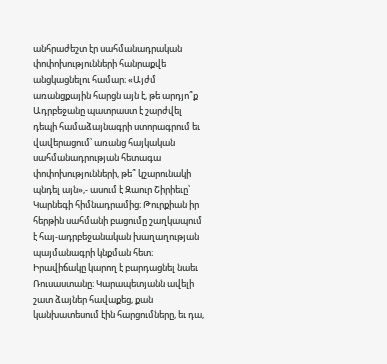անհրաժեշտ էր սահմանադրական փոփոխությունների հանրաքվե անցկացնելու համար։ «Այժմ առանցքային հարցն այն է, թե արդյո՞ք Ադրբեջանը պատրաստ է շարժվել դեպի համաձայնագրի ստորագրում եւ վավերացում՝ առանց հայկական սահմանադրության հետագա փոփոխությունների, թե՞ կշարունակի պնդել այն»,- ասում է Զաուր Շիրիեւը՝ Կարնեգի հիմնադրամից։ Թուրքիան իր հերթին սահմանի բացումը շաղկապում է հայ-ադրբեջանական խաղաղության պայմանագրի կնքման հետ։ Իրավիճակը կարող է բարդացնել նաեւ Ռուսաստանը։ Կարապետյանն ավելի շատ ձայներ հավաքեց, քան կանխատեսում էին հարցումները, եւ դա,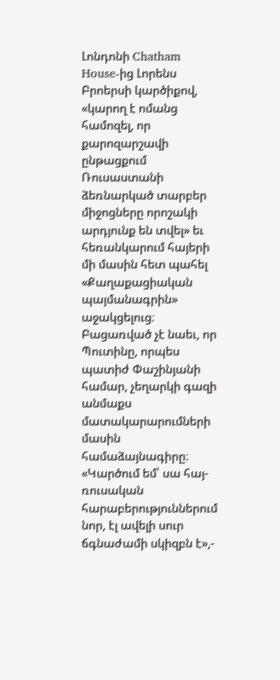Լոնդոնի Chatham House-ից Լորենս Բրոերսի կարծիքով, «կարող է ոմանց համոզել, որ քարոզարշավի ընթացքում Ռուսաստանի ձեռնարկած տարբեր միջոցները որոշակի արդյունք են տվել» եւ հեռանկարում հայերի մի մասին հետ պահել «Քաղաքացիական պայմանագրին» աջակցելուց։ Բացառված չէ նաեւ, որ Պուտինը, որպես պատիժ Փաշինյանի համար, չեղարկի գազի անմաքս մատակարարումների մասին համաձայնագիրը։ «Կարծում եմ՝ սա հայ-ռուսական հարաբերություններում նոր, էլ ավելի սուր ճգնաժամի սկիզբն է»,-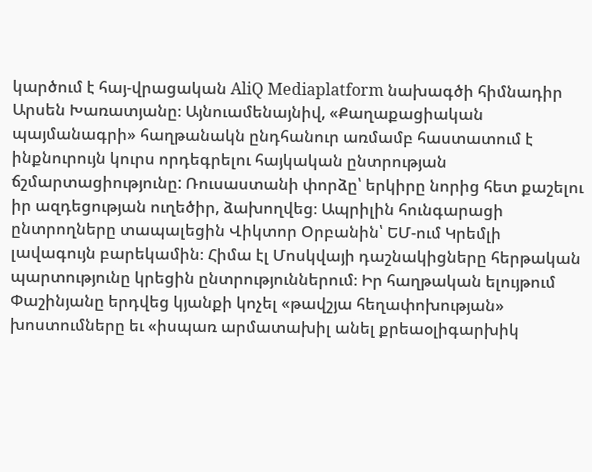կարծում է հայ-վրացական AliQ Mediaplatform նախագծի հիմնադիր Արսեն Խառատյանը։ Այնուամենայնիվ, «Քաղաքացիական պայմանագրի» հաղթանակն ընդհանուր առմամբ հաստատում է ինքնուրույն կուրս որդեգրելու հայկական ընտրության ճշմարտացիությունը: Ռուսաստանի փորձը՝ երկիրը նորից հետ քաշելու իր ազդեցության ուղեծիր, ձախողվեց։ Ապրիլին հունգարացի ընտրողները տապալեցին Վիկտոր Օրբանին՝ ԵՄ-ում Կրեմլի լավագույն բարեկամին։ Հիմա էլ Մոսկվայի դաշնակիցները հերթական պարտությունը կրեցին ընտրություններում։ Իր հաղթական ելույթում Փաշինյանը երդվեց կյանքի կոչել «թավշյա հեղափոխության» խոստումները եւ «իսպառ արմատախիլ անել քրեաօլիգարխիկ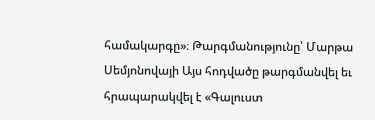համակարգը»։ Թարգմանությունը՝ Մարթա Սեմյոնովայի Այս հոդվածը թարգմանվել եւ հրապարակվել է «Գալուստ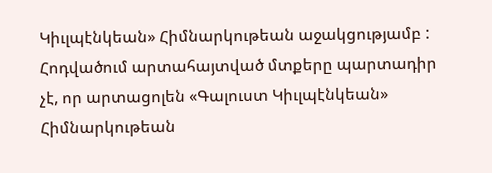Կիւլպէնկեան» Հիմնարկութեան աջակցությամբ : Հոդվածում արտահայտված մտքերը պարտադիր չէ, որ արտացոլեն «Գալուստ Կիւլպէնկեան» Հիմնարկութեան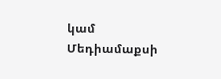կամ Մեդիամաքսի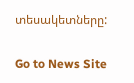տեսակետները:

Go to News Site